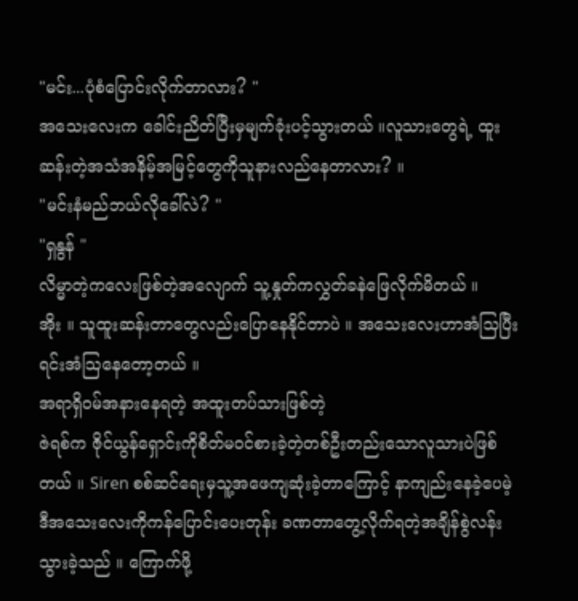"မင်း...ပုံစံပြောင်းလိုက်တာလား? "
အသေးလေးက ခေါင်းညိတ်ပြီးမှမျက်ခုံးပင့်သွားတယ် ။လူသားတွေရဲ့ ထူးဆန်းတဲ့အသံအနိမ့်အမြင့်တွေကိုသူနားလည်နေတာလား? ။
"မင်းနံမည်ဘယ်လိုခေါ်လဲ? "
"ရှနွန် "
လိမ္မာတဲ့ကလေးဖြစ်တဲ့အလျောက် သူ့နှုတ်ကလွှတ်ခနဲဖြေလိုက်မိတယ် ။
အိုး ။ သူထူးဆန်းတာတွေလည်းပြောနေနိုင်တာပဲ ။ အသေးလေးဟာအံသြပြီးရင်းအံသြနေတော့တယ် ။
အရာရှိဝမ်အနားနေရတဲ့ အထူးတပ်သားဖြစ်တဲ့
ဇဲရစ်က ဇိုင်ယွန်ရှောင်းကိုစိတ်မဝင်စားခဲ့တဲ့တစ်ဦးတည်းသောလူသားပဲဖြစ်တယ် ။ Siren စစ်ဆင်ရေးမှသူ့အဖေကျဆုံးခဲ့တာကြောင့် နာကျည်းနေခဲ့ပေမဲ့ ဒီအသေးလေးကိုကန်ပြောင်းပေးတုန်း ခဏတာတွေ့လိုက်ရတဲ့အချိန်စွဲလန်းသွားခဲ့သည် ။ ကြောက်ဖို့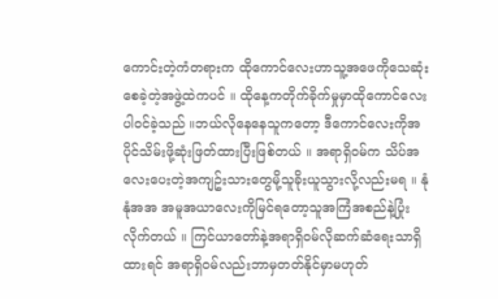ကောင်းတဲ့ကံတရားက ထိုကောင်လေးဟာသူ့အဖေကိုသေဆုံးစေခဲ့တဲ့အဖွဲ့ထဲကပင် ။ ထိုနေ့ကတိုက်ခိုက်မှုမှာထိုကောင်လေးပါဝင်ခဲ့သည် ။ဘယ်လိုနေနေသူကတော့ ဒီကောင်လေးကိုအပိုင်သိမ်းဖို့ဆုံးဖြတ်ထားပြီးဖြစ်တယ် ။ အရာရှိဝမ်က သိပ်အလေးပေးတဲ့အကျဥ်းသားတွေမို့သူခိုးယူသွားလို့လည်းမရ ။ နုံနုံအအ အမူအယာလေးကိုမြင်ရတော့သူအကြံအစည်နဲ့ပြုံးလိုက်တယ် ။ ကြင်ယာတော်နဲ့အရာရှိဝမ်လိုဆက်ဆံရေးသာရှိထားရင် အရာရှိဝမ်လည်းဘာမှတတ်နိုင်မှာမဟုတ်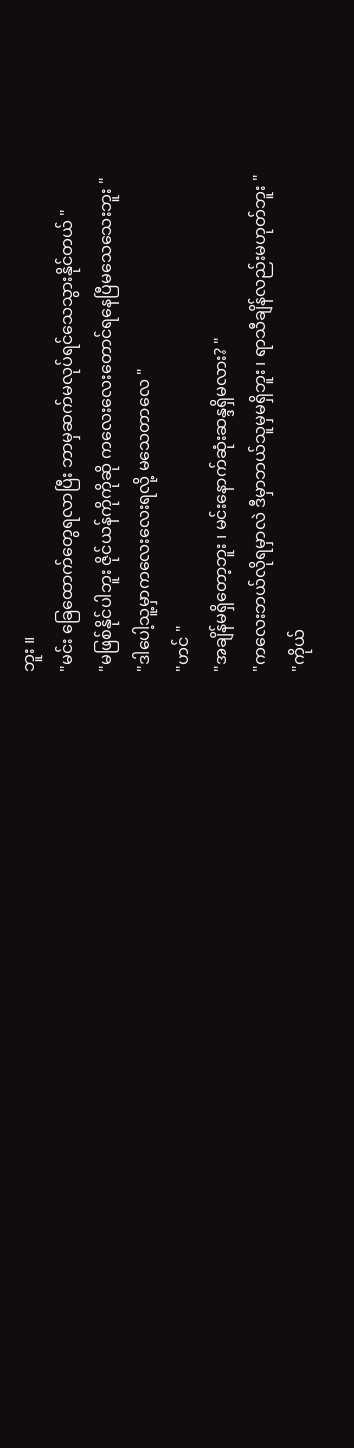ဘူး ။
"မင်း ခြေထောက်တွေရလာပြီး ဘာမှဆက်မလုပ်ရင်သေသွားနိုင်တယ် "
"မဖြစ်နိုင်ပါဘူး ဇိုင်ယန်ကိုကိုဆို ကလေးလေးတောင်ရနေပြီမသေသေးဘူး "
"ဒါပေါ့သူ့မှာကလေးလေးရလို့ မသေတာလေ "
"ဟင် "
"အချိန်မရှိတော့ဘူး ၊ မင်းနောက်ဆုံးဆန္ဒရှိမလား? "
"ကလေးဘယ်လိုရမှာလဲ ဒီမှာဘယ်သူမှမရှိဘူး ၊ ရာသီချိန်လည်းမဟုတ်ဘူး "
"ကိုယ်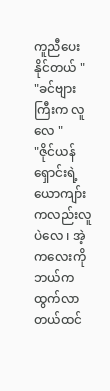ကူညီပေးနိုင်တယ် "
"ခင်ဗျားကြီးက လူလေ "
"ဇိုင်ယန်ရှောင်းရဲ့ ယောကျာ်းကလည်းလူပဲလေ ၊ အဲ့ကလေးကိုဘယ်ကထွက်လာတယ်ထင်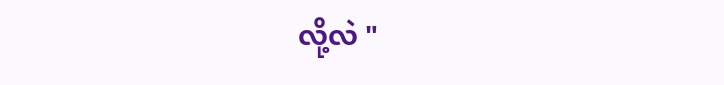လို့လဲ "